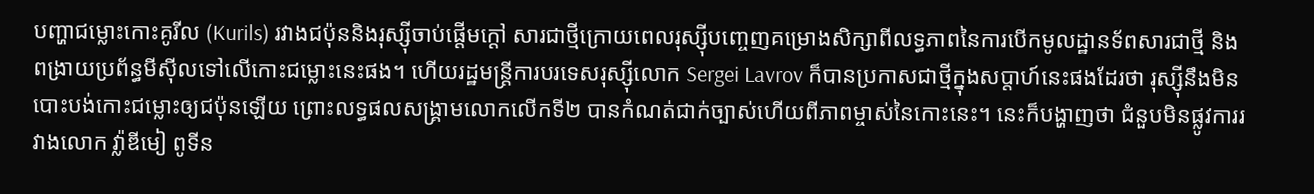បញ្ហាជម្លោះកោះគូរីល (Kurils) រវាងជប៉ុននិងរុស្ស៊ីចាប់ផ្តើមក្តៅ សារជាថ្មីក្រោយពេលរុស្ស៊ីបញ្ចេញគម្រោងសិក្សាពីលទ្ធភាពនៃការបើកមូលដ្ឋានទ័ពសារជាថ្មី និងពង្រាយប្រព័ន្ធមីស៊ីលទៅលើកោះជម្លោះនេះផង។ ហើយរដ្ឋមន្ត្រីការបរទេសរុស្ស៊ីលោក Sergei Lavrov ក៏បានប្រកាសជាថ្មីក្នុងសប្តាហ៍នេះផងដែរថា រុស្ស៊ីនឹងមិនបោះបង់កោះជម្លោះឲ្យជប៉ុនឡើយ ព្រោះលទ្ធផលសង្គ្រាមលោកលើកទី២ បានកំណត់ជាក់ច្បាស់ហើយពីភាពម្ចាស់នៃកោះនេះ។ នេះក៏បង្ហាញថា ជំនួបមិនផ្លូវការរវាងលោក វ្ល៉ាឌីមៀ ពូទីន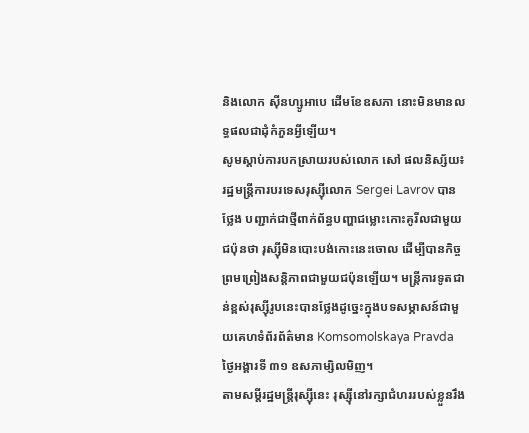និងលោក ស៊ីនហ្សូអាបេ ដើមខែឧសភា នោះមិនមានលទ្ធផលជាដុំកំភួនអ្វីឡើយ។
សូមស្តាប់ការបកស្រាយរបស់លោក សៅ ផលនិស្ស័យ៖
រដ្ឋមន្ត្រីការបរទេសរុស្ស៊ីលោក Sergei Lavrov បានថ្លែង បញ្ជាក់ជាថ្មីពាក់ព័ន្ធបញ្ហាជម្លោះកោះគូរីលជាមួយជប៉ុនថា រុស្ស៊ីមិនបោះបង់កោះនេះចោល ដើម្បីបានកិច្ចព្រមព្រៀងសន្តិភាពជាមួយជប៉ុនឡើយ។ មន្ត្រីការទូតជាន់ខ្ពស់រុស្ស៊ីរូបនេះបានថ្លែងដូច្នេះក្នុងបទសម្ភាសន៍ជាមួយគេហទំព័រព័ត៌មាន Komsomolskaya Pravda ថ្ងៃអង្គារទី ៣១ ឧសភាម្សិលមិញ។
តាមសម្តីរដ្ឋមន្ត្រីរុស្ស៊ីនេះ រុស្ស៊ីនៅរក្សាជំហររបស់ខ្លួនរឹង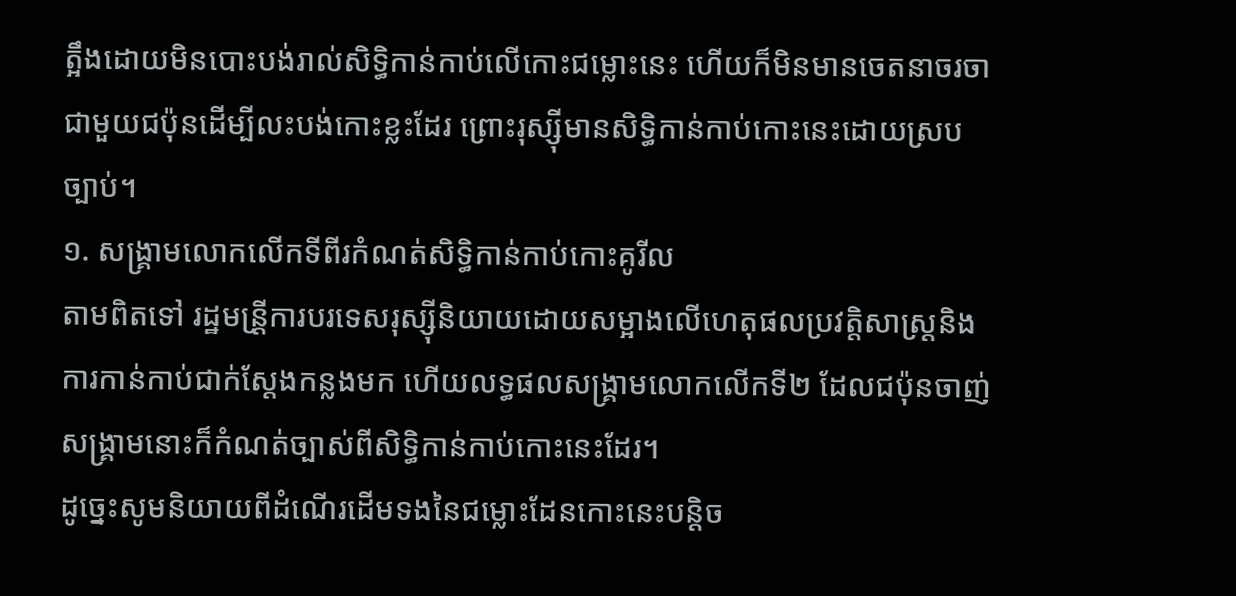ត្អឹងដោយមិនបោះបង់រាល់សិទ្ធិកាន់កាប់លើកោះជម្លោះនេះ ហើយក៏មិនមានចេតនាចរចាជាមួយជប៉ុនដើម្បីលះបង់កោះខ្លះដែរ ព្រោះរុស្ស៊ីមានសិទ្ធិកាន់កាប់កោះនេះដោយស្របច្បាប់។
១. សង្គ្រាមលោកលើកទីពីរកំណត់សិទ្ធិកាន់កាប់កោះគូរីល
តាមពិតទៅ រដ្ឋមន្រី្តការបរទេសរុស្ស៊ីនិយាយដោយសម្អាងលើហេតុផលប្រវតិ្តសាស្ត្រនិងការកាន់កាប់ជាក់ស្តែងកន្លងមក ហើយលទ្ធផលសង្គ្រាមលោកលើកទី២ ដែលជប៉ុនចាញ់សង្គ្រាមនោះក៏កំណត់ច្បាស់ពីសិទ្ធិកាន់កាប់កោះនេះដែរ។
ដូច្នេះសូមនិយាយពីដំណើរដើមទងនៃជម្លោះដែនកោះនេះបន្តិច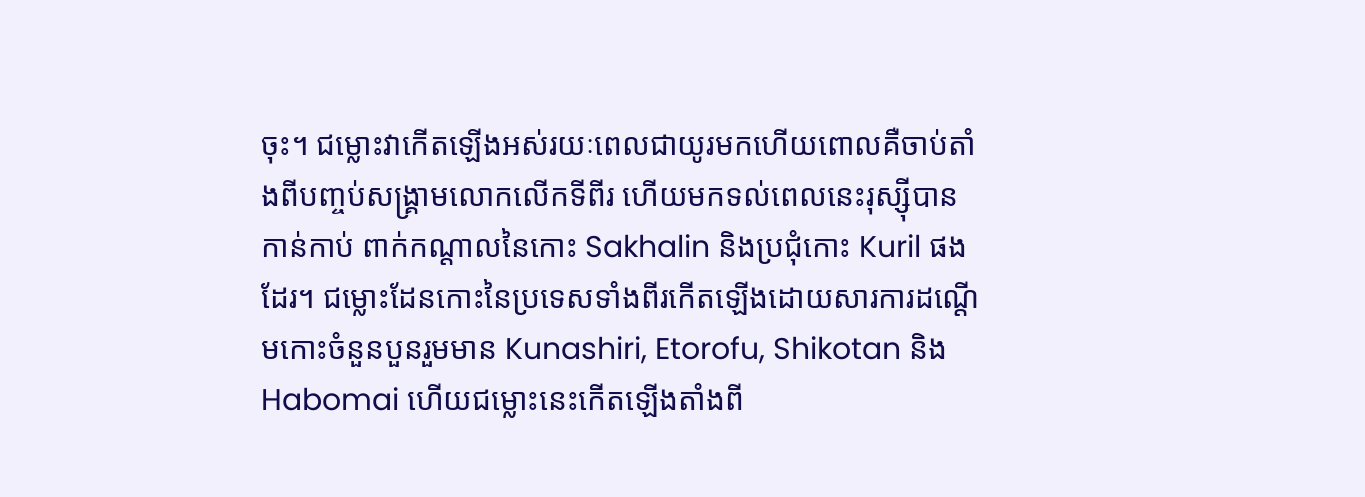ចុះ។ ជម្លោះវាកើតឡើងអស់រយៈពេលជាយូរមកហើយពោលគឺចាប់តាំងពីបញ្ចប់សង្គ្រាមលោកលើកទីពីរ ហើយមកទល់ពេលនេះរុស្ស៊ីបានកាន់កាប់ ពាក់កណ្តាលនៃកោះ Sakhalin និងប្រជុំកោះ Kuril ផងដែរ។ ជម្លោះដែនកោះនៃប្រទេសទាំងពីរកើតឡើងដោយសារការដណ្តើមកោះចំនួនបួនរួមមាន Kunashiri, Etorofu, Shikotan និង Habomai ហើយជម្លោះនេះកើតឡើងតាំងពី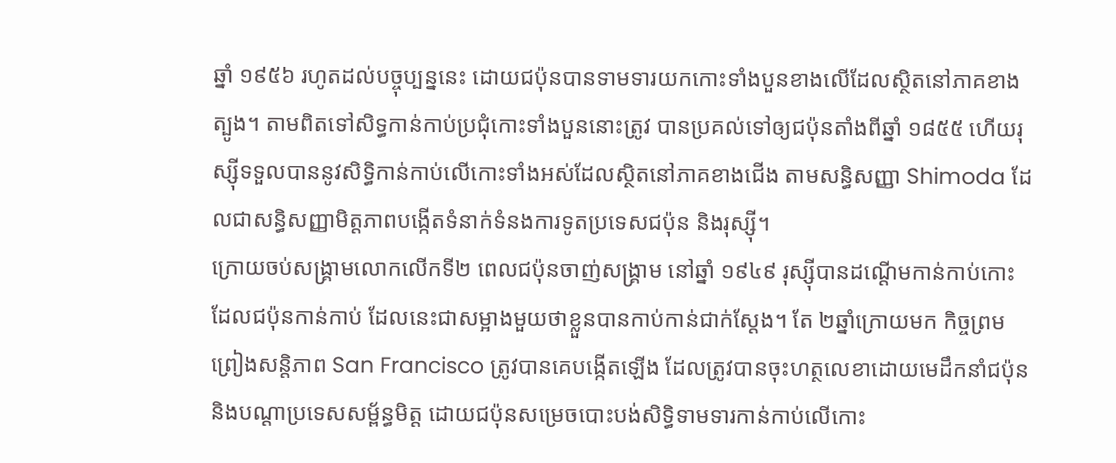ឆ្នាំ ១៩៥៦ រហូតដល់បច្ចុប្បន្ននេះ ដោយជប៉ុនបានទាមទារយកកោះទាំងបួនខាងលើដែលស្ថិតនៅភាគខាងត្បូង។ តាមពិតទៅសិទ្ធកាន់កាប់ប្រជុំកោះទាំងបួននោះត្រូវ បានប្រគល់ទៅឲ្យជប៉ុនតាំងពីឆ្នាំ ១៨៥៥ ហើយរុស្ស៊ីទទួលបាននូវសិទ្ធិកាន់កាប់លើកោះទាំងអស់ដែលស្ថិតនៅភាគខាងជើង តាមសន្ធិសញ្ញា Shimoda ដែលជាសន្ធិសញ្ញាមិត្តភាពបង្កើតទំនាក់ទំនងការទូតប្រទេសជប៉ុន និងរុស្ស៊ី។
ក្រោយចប់សង្គ្រាមលោកលើកទី២ ពេលជប៉ុនចាញ់សង្គ្រាម នៅឆ្នាំ ១៩៤៩ រុស្ស៊ីបានដណ្តើមកាន់កាប់កោះដែលជប៉ុនកាន់កាប់ ដែលនេះជាសម្អាងមួយថាខ្លួនបានកាប់កាន់ជាក់ស្តែង។ តែ ២ឆ្នាំក្រោយមក កិច្ចព្រមព្រៀងសន្តិភាព San Francisco ត្រូវបានគេបង្កើតឡើង ដែលត្រូវបានចុះហត្ថលេខាដោយមេដឹកនាំជប៉ុន និងបណ្តាប្រទេសសម្ព័ន្ធមិត្ត ដោយជប៉ុនសម្រេចបោះបង់សិទ្ធិទាមទារកាន់កាប់លើកោះ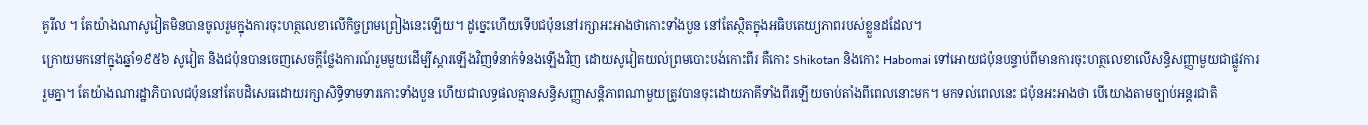គូរីល ។ តែយ៉ាងណាសូវៀតមិនបានចូលរួមក្នុងការចុះហត្ថលេខាលើកិច្ចព្រមព្រៀងនេះឡើយ។ ដូច្នេះហើយទើបជប៉ុននៅរក្សាអះអាងថាកោះទាំងបួន នៅតែស្ថិតក្នុងអធិបតេយ្យភាពរបស់ខ្លួនដដែល។
ក្រោយមកនៅក្នុងឆ្នាំ១៩៥៦ សូវៀត និងជប៉ុនបានចេញសេចក្តីថ្លែងការណ៍រួមមួយដើម្បីស្តារឡើងវិញទំនាក់ទំនងឡើងវិញ ដោយសូវៀតយល់ព្រមបោះបង់កោះពីរ គឺកោះ Shikotan និងកោះ Habomai ទៅអោយជប៉ុនបន្ទាប់ពីមានការចុះហត្ថលេខាលើសន្ធិសញ្ញាមួយជាផ្លូវការរួមគ្នា។ តែយ៉ាងណារដ្ឋាភិបាលជប៉ុននៅតែបដិសេធដោយរក្សាសិទ្ធិទាមទារកោះទាំងបួន ហើយជាលទ្ធផលគ្មានសន្ធិសញ្ញាសន្តិភាពណាមួយត្រូវបានចុះដោយភាគីទាំងពីរឡើយចាប់តាំងពីពេលនោះមក។ មកទល់ពេលនេះ ជប៉ុនអះអាងថា បើយោងតាមច្បាប់អន្តរជាតិ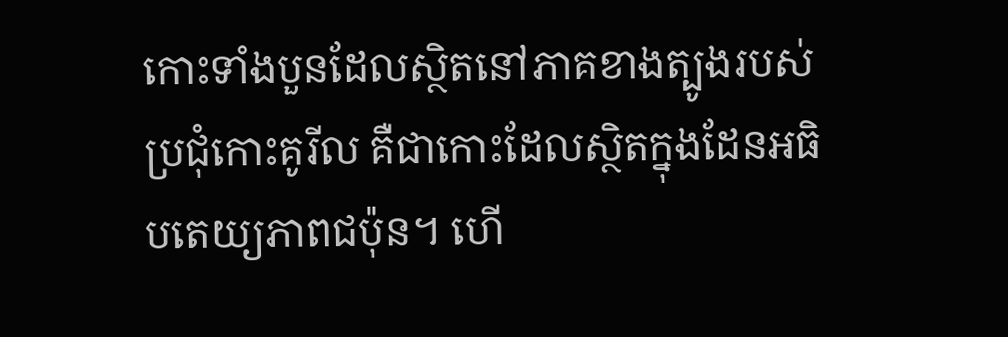កោះទាំងបួនដែលស្ថិតនៅភាគខាងត្បូងរបស់ប្រជុំកោះគូរីល គឺជាកោះដែលស្ថិតក្នុងដែនអធិបតេយ្យភាពជប៉ុន។ ហើ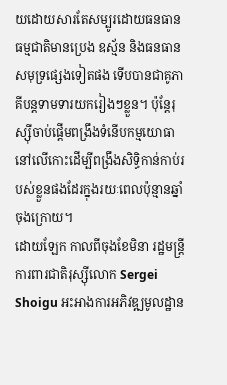យដោយសារតែសម្បូរដោយធនធានធម្មជាតិមានប្រេង ឧស្ម័ន និងធនធានសមុទ្រផ្សេងទៀតផង ទើបបានជាគូភាគីបន្តទាមទារយករៀងៗខ្លួន។ ប៉ុន្តែរុស្ស៊ីចាប់ផ្តើមពង្រឹងទំនើបកម្មយោធានៅលើកោះដើម្បីពង្រឹងសិទ្ធិកាន់កាប់របស់ខ្លួនផងដែរក្នុងរយៈពេលប៉ុន្មានឆ្នាំចុងក្រោយ។
ដោយឡែក កាលពីចុងខែមិនា រដ្ឋមន្ត្រីការពារជាតិរុស្ស៊ីលោក Sergei Shoigu អះអាងការអភិវឌ្ឍមូលដ្ឋាន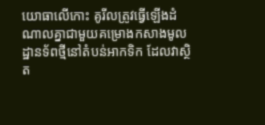យោធាលើកោះ គូរីលត្រូវធ្វើឡើងដំណាលគ្នាជាមួយគម្រោងកសាងមូលដ្ឋានទ័ពថ្មីនៅតំបន់អាកទិក ដែលវាស្ថិត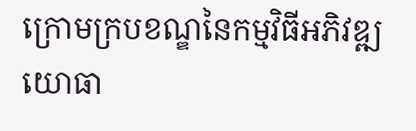ក្រោមក្របខណ្ឌនៃកម្មវិធីអភិវឌ្ឍយោធា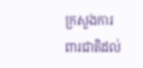ក្រសួងការពារជាតិដល់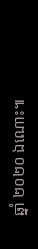ឆ្នាំ ២០២០ ឯណោះ៕